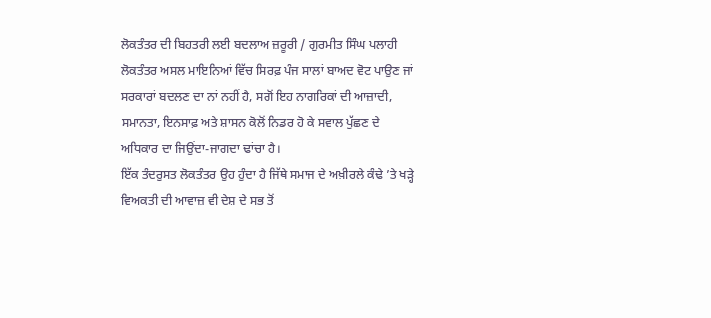ਲੋਕਤੰਤਰ ਦੀ ਬਿਹਤਰੀ ਲਈ ਬਦਲਾਅ ਜ਼ਰੂਰੀ / ਗੁਰਮੀਤ ਸਿੰਘ ਪਲਾਹੀ
ਲੋਕਤੰਤਰ ਅਸਲ ਮਾਇਨਿਆਂ ਵਿੱਚ ਸਿਰਫ਼ ਪੰਜ ਸਾਲਾਂ ਬਾਅਦ ਵੋਟ ਪਾਉਣ ਜਾਂ ਸਰਕਾਰਾਂ ਬਦਲਣ ਦਾ ਨਾਂ ਨਹੀਂ ਹੈ, ਸਗੋਂ ਇਹ ਨਾਗਰਿਕਾਂ ਦੀ ਆਜ਼ਾਦੀ, ਸਮਾਨਤਾ, ਇਨਸਾਫ਼ ਅਤੇ ਸ਼ਾਸਨ ਕੋਲੋਂ ਨਿਡਰ ਹੋ ਕੇ ਸਵਾਲ ਪੁੱਛਣ ਦੇ ਅਧਿਕਾਰ ਦਾ ਜਿਉਂਦਾ-ਜਾਗਦਾ ਢਾਂਚਾ ਹੈ।
ਇੱਕ ਤੰਦਰੁਸਤ ਲੋਕਤੰਤਰ ਉਹ ਹੁੰਦਾ ਹੈ ਜਿੱਥੇ ਸਮਾਜ ਦੇ ਅਖ਼ੀਰਲੇ ਕੰਢੇ ’ਤੇ ਖੜ੍ਹੇ ਵਿਅਕਤੀ ਦੀ ਆਵਾਜ਼ ਵੀ ਦੇਸ਼ ਦੇ ਸਭ ਤੋਂ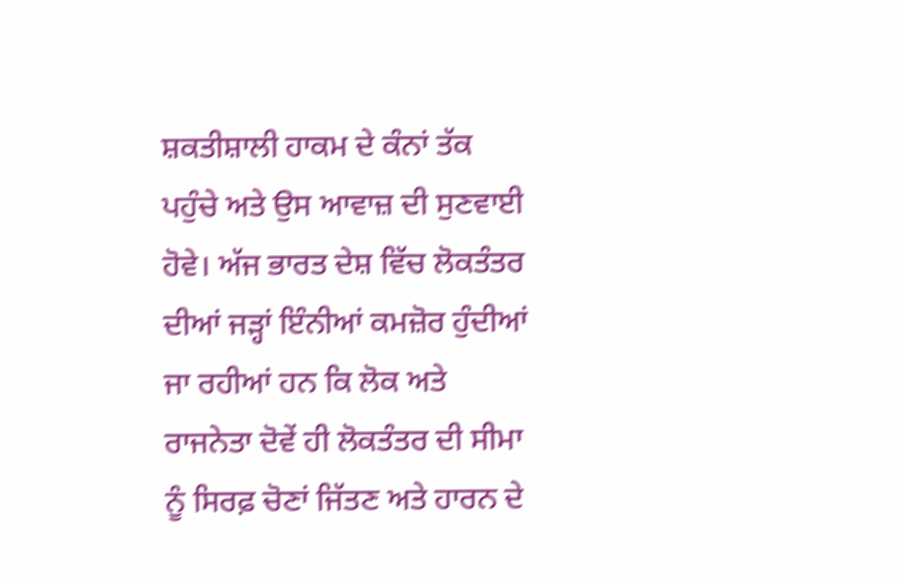ਸ਼ਕਤੀਸ਼ਾਲੀ ਹਾਕਮ ਦੇ ਕੰਨਾਂ ਤੱਕ ਪਹੁੰਚੇ ਅਤੇ ਉਸ ਆਵਾਜ਼ ਦੀ ਸੁਣਵਾਈ ਹੋਵੇ। ਅੱਜ ਭਾਰਤ ਦੇਸ਼ ਵਿੱਚ ਲੋਕਤੰਤਰ ਦੀਆਂ ਜੜ੍ਹਾਂ ਇੰਨੀਆਂ ਕਮਜ਼ੋਰ ਹੁੰਦੀਆਂ ਜਾ ਰਹੀਆਂ ਹਨ ਕਿ ਲੋਕ ਅਤੇ ਰਾਜਨੇਤਾ ਦੋਵੇਂ ਹੀ ਲੋਕਤੰਤਰ ਦੀ ਸੀਮਾ ਨੂੰ ਸਿਰਫ਼ ਚੋਣਾਂ ਜਿੱਤਣ ਅਤੇ ਹਾਰਨ ਦੇ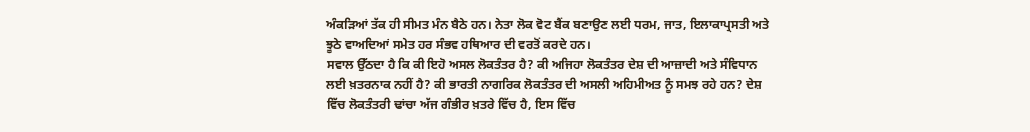ਅੰਕੜਿਆਂ ਤੱਕ ਹੀ ਸੀਮਤ ਮੰਨ ਬੈਠੇ ਹਨ। ਨੇਤਾ ਲੋਕ ਵੋਟ ਬੈਂਕ ਬਣਾਉਣ ਲਈ ਧਰਮ, ਜਾਤ, ਇਲਾਕਾਪ੍ਰਸਤੀ ਅਤੇ ਝੂਠੇ ਵਾਅਦਿਆਂ ਸਮੇਤ ਹਰ ਸੰਭਵ ਹਥਿਆਰ ਦੀ ਵਰਤੋਂ ਕਰਦੇ ਹਨ।
ਸਵਾਲ ਉੱਠਦਾ ਹੈ ਕਿ ਕੀ ਇਹੋ ਅਸਲ ਲੋਕਤੰਤਰ ਹੈ? ਕੀ ਅਜਿਹਾ ਲੋਕਤੰਤਰ ਦੇਸ਼ ਦੀ ਆਜ਼ਾਦੀ ਅਤੇ ਸੰਵਿਧਾਨ ਲਈ ਖ਼ਤਰਨਾਕ ਨਹੀਂ ਹੈ? ਕੀ ਭਾਰਤੀ ਨਾਗਰਿਕ ਲੋਕਤੰਤਰ ਦੀ ਅਸਲੀ ਅਹਿਮੀਅਤ ਨੂੰ ਸਮਝ ਰਹੇ ਹਨ? ਦੇਸ਼ ਵਿੱਚ ਲੋਕਤੰਤਰੀ ਢਾਂਚਾ ਅੱਜ ਗੰਭੀਰ ਖ਼ਤਰੇ ਵਿੱਚ ਹੈ, ਇਸ ਵਿੱਚ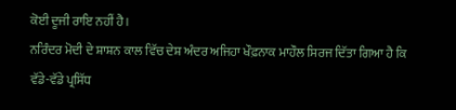ਕੋਈ ਦੂਜੀ ਰਾਇ ਨਹੀਂ ਹੈ।
ਨਰਿੰਦਰ ਮੋਦੀ ਦੇ ਸ਼ਾਸ਼ਨ ਕਾਲ ਵਿੱਚ ਦੇਸ਼ ਅੰਦਰ ਅਜਿਹਾ ਖੌਫ਼ਨਾਕ ਮਾਹੌਲ ਸਿਰਜ ਦਿੱਤਾ ਗਿਆ ਹੈ ਕਿ ਵੱਡੇ-ਵੱਡੇ ਪ੍ਰਸਿੱਧ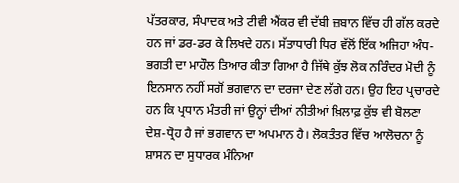ਪੱਤਰਕਾਰ, ਸੰਪਾਦਕ ਅਤੇ ਟੀਵੀ ਐਂਕਰ ਵੀ ਦੱਬੀ ਜ਼ਬਾਨ ਵਿੱਚ ਹੀ ਗੱਲ ਕਰਦੇ ਹਨ ਜਾਂ ਡਰ-ਡਰ ਕੇ ਲਿਖਦੇ ਹਨ। ਸੱਤਾਧਾਰੀ ਧਿਰ ਵੱਲੋਂ ਇੱਕ ਅਜਿਹਾ ਅੰਧ-ਭਗਤੀ ਦਾ ਮਾਹੌਲ ਤਿਆਰ ਕੀਤਾ ਗਿਆ ਹੈ ਜਿੱਥੇ ਕੁੱਝ ਲੋਕ ਨਰਿੰਦਰ ਮੋਦੀ ਨੂੰ ਇਨਸਾਨ ਨਹੀਂ ਸਗੋਂ ਭਗਵਾਨ ਦਾ ਦਰਜਾ ਦੇਣ ਲੱਗੇ ਹਨ। ਉਹ ਇਹ ਪ੍ਰਚਾਰਦੇ ਹਨ ਕਿ ਪ੍ਰਧਾਨ ਮੰਤਰੀ ਜਾਂ ਉਨ੍ਹਾਂ ਦੀਆਂ ਨੀਤੀਆਂ ਖ਼ਿਲਾਫ਼ ਕੁੱਝ ਵੀ ਬੋਲਣਾ ਦੇਸ਼-ਧ੍ਰੋਹ ਹੈ ਜਾਂ ਭਗਵਾਨ ਦਾ ਅਪਮਾਨ ਹੈ। ਲੋਕਤੰਤਰ ਵਿੱਚ ਆਲੋਚਨਾ ਨੂੰ ਸ਼ਾਸਨ ਦਾ ਸੁਧਾਰਕ ਮੰਨਿਆ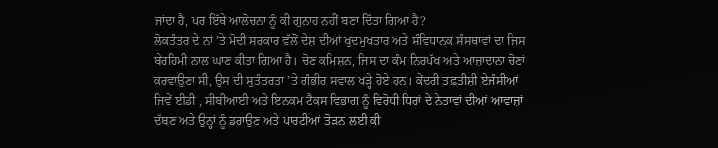ਜਾਂਦਾ ਹੈ, ਪਰ ਇੱਥੇ ਆਲੋਚਨਾ ਨੂੰ ਕੀ ਗੁਨਾਹ ਨਹੀਂ ਬਣਾ ਦਿੱਤਾ ਗਿਆ ਹੈ?
ਲੋਕਤੰਤਰ ਦੇ ਨਾਂ ’ਤੇ ਮੋਦੀ ਸਰਕਾਰ ਵੱਲੋਂ ਦੇਸ਼ ਦੀਆਂ ਖੁਦਮੁਖਤਾਰ ਅਤੇ ਸੰਵਿਧਾਨਕ ਸੰਸਥਾਵਾਂ ਦਾ ਜਿਸ ਬੇਰਹਿਮੀ ਨਾਲ ਘਾਣ ਕੀਤਾ ਗਿਆ ਹੈ। ਚੋਣ ਕਮਿਸ਼ਨ, ਜਿਸ ਦਾ ਕੰਮ ਨਿਰਪੱਖ ਅਤੇ ਆਜ਼ਾਦਾਨਾ ਚੋਣਾਂ ਕਰਵਾਉਣਾ ਸੀ, ਉਸ ਦੀ ਸੁਤੰਤਰਤਾ ’ਤੇ ਗੰਭੀਰ ਸਵਾਲ ਖੜ੍ਹੇ ਹੋਏ ਹਨ। ਕੇਂਦਰੀ ਤਫ਼ਤੀਸ਼ੀ ਏਜੰਸੀਆਂ ਜਿਵੇਂ ਈਡੀ , ਸੀਬੀਆਈ ਅਤੇ ਇਨਕਮ ਟੈਕਸ ਵਿਭਾਗ ਨੂੰ ਵਿਰੋਧੀ ਧਿਰਾਂ ਦੇ ਨੇਤਾਵਾਂ ਦੀਆਂ ਆਵਾਜ਼ਾਂ ਦੱਬਣ ਅਤੇ ਉਨ੍ਹਾਂ ਨੂੰ ਡਰਾਉਣ ਅਤੇ ਪਾਰਟੀਆਂ ਤੋੜਨ ਲਈ ਕੀ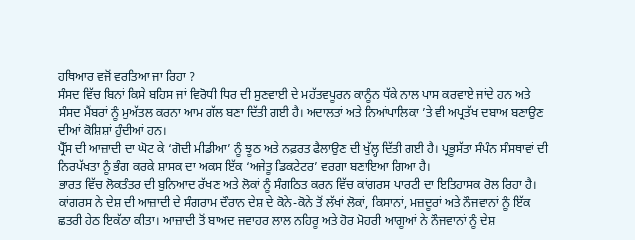ਹਥਿਆਰ ਵਜੋਂ ਵਰਤਿਆ ਜਾ ਰਿਹਾ ?
ਸੰਸਦ ਵਿੱਚ ਬਿਨਾਂ ਕਿਸੇ ਬਹਿਸ ਜਾਂ ਵਿਰੋਧੀ ਧਿਰ ਦੀ ਸੁਣਵਾਈ ਦੇ ਮਹੱਤਵਪੂਰਨ ਕਾਨੂੰਨ ਧੱਕੇ ਨਾਲ ਪਾਸ ਕਰਵਾਏ ਜਾਂਦੇ ਹਨ ਅਤੇ ਸੰਸਦ ਮੈਂਬਰਾਂ ਨੂੰ ਮੁਅੱਤਲ ਕਰਨਾ ਆਮ ਗੱਲ ਬਣਾ ਦਿੱਤੀ ਗਈ ਹੈ। ਅਦਾਲਤਾਂ ਅਤੇ ਨਿਆਂਪਾਲਿਕਾ ’ਤੇ ਵੀ ਅਪ੍ਰਤੱਖ ਦਬਾਅ ਬਣਾਉਣ ਦੀਆਂ ਕੋਸ਼ਿਸ਼ਾਂ ਹੁੰਦੀਆਂ ਹਨ।
ਪ੍ਰੈੱਸ ਦੀ ਆਜ਼ਾਦੀ ਦਾ ਘੋਟ ਕੇ ‘ਗੋਦੀ ਮੀਡੀਆ’ ਨੂੰ ਝੂਠ ਅਤੇ ਨਫ਼ਰਤ ਫੈਲਾਉਣ ਦੀ ਖੁੱਲ੍ਹ ਦਿੱਤੀ ਗਈ ਹੈ। ਪ੍ਰਭੂਸੱਤਾ ਸੰਪੰਨ ਸੰਸਥਾਵਾਂ ਦੀ ਨਿਰਪੱਖਤਾ ਨੂੰ ਭੰਗ ਕਰਕੇ ਸ਼ਾਸਕ ਦਾ ਅਕਸ ਇੱਕ ‘ਅਜੇਤੂ ਡਿਕਟੇਟਰ’ ਵਰਗਾ ਬਣਾਇਆ ਗਿਆ ਹੈ।
ਭਾਰਤ ਵਿੱਚ ਲੋਕਤੰਤਰ ਦੀ ਬੁਨਿਆਦ ਰੱਖਣ ਅਤੇ ਲੋਕਾਂ ਨੂੰ ਸੰਗਠਿਤ ਕਰਨ ਵਿੱਚ ਕਾਂਗਰਸ ਪਾਰਟੀ ਦਾ ਇਤਿਹਾਸਕ ਰੋਲ ਰਿਹਾ ਹੈ। ਕਾਂਗਰਸ ਨੇ ਦੇਸ਼ ਦੀ ਆਜ਼ਾਦੀ ਦੇ ਸੰਗਰਾਮ ਦੌਰਾਨ ਦੇਸ਼ ਦੇ ਕੋਨੇ-ਕੋਨੇ ਤੋਂ ਲੱਖਾਂ ਲੋਕਾਂ, ਕਿਸਾਨਾਂ, ਮਜ਼ਦੂਰਾਂ ਅਤੇ ਨੌਜਵਾਨਾਂ ਨੂੰ ਇੱਕ ਛਤਰੀ ਹੇਠ ਇਕੱਠਾ ਕੀਤਾ। ਆਜ਼ਾਦੀ ਤੋਂ ਬਾਅਦ ਜਵਾਹਰ ਲਾਲ ਨਹਿਰੂ ਅਤੇ ਹੋਰ ਮੋਹਰੀ ਆਗੂਆਂ ਨੇ ਨੌਜਵਾਨਾਂ ਨੂੰ ਦੇਸ਼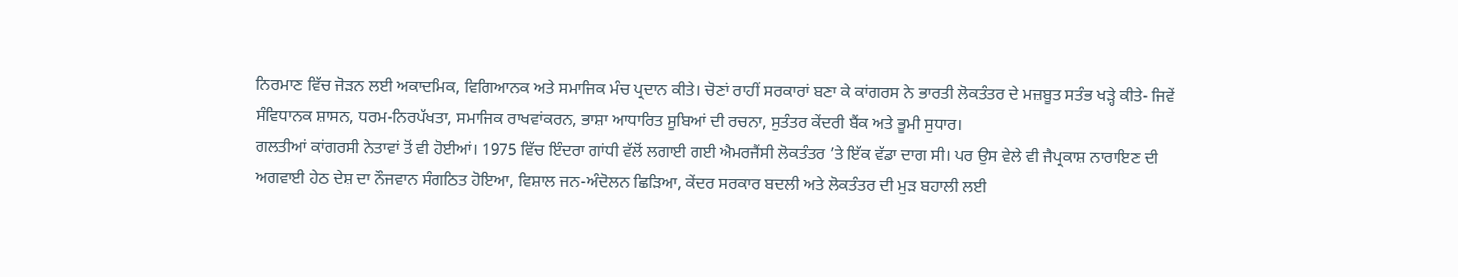ਨਿਰਮਾਣ ਵਿੱਚ ਜੋੜਨ ਲਈ ਅਕਾਦਮਿਕ, ਵਿਗਿਆਨਕ ਅਤੇ ਸਮਾਜਿਕ ਮੰਚ ਪ੍ਰਦਾਨ ਕੀਤੇ। ਚੋਣਾਂ ਰਾਹੀਂ ਸਰਕਾਰਾਂ ਬਣਾ ਕੇ ਕਾਂਗਰਸ ਨੇ ਭਾਰਤੀ ਲੋਕਤੰਤਰ ਦੇ ਮਜ਼ਬੂਤ ਸਤੰਭ ਖੜ੍ਹੇ ਕੀਤੇ- ਜਿਵੇਂ ਸੰਵਿਧਾਨਕ ਸ਼ਾਸਨ, ਧਰਮ-ਨਿਰਪੱਖਤਾ, ਸਮਾਜਿਕ ਰਾਖਵਾਂਕਰਨ, ਭਾਸ਼ਾ ਆਧਾਰਿਤ ਸੂਬਿਆਂ ਦੀ ਰਚਨਾ, ਸੁਤੰਤਰ ਕੇਂਦਰੀ ਬੈਂਕ ਅਤੇ ਭੂਮੀ ਸੁਧਾਰ।
ਗਲਤੀਆਂ ਕਾਂਗਰਸੀ ਨੇਤਾਵਾਂ ਤੋਂ ਵੀ ਹੋਈਆਂ। 1975 ਵਿੱਚ ਇੰਦਰਾ ਗਾਂਧੀ ਵੱਲੋਂ ਲਗਾਈ ਗਈ ਐਮਰਜੈਂਸੀ ਲੋਕਤੰਤਰ ’ਤੇ ਇੱਕ ਵੱਡਾ ਦਾਗ ਸੀ। ਪਰ ਉਸ ਵੇਲੇ ਵੀ ਜੈਪ੍ਰਕਾਸ਼ ਨਾਰਾਇਣ ਦੀ ਅਗਵਾਈ ਹੇਠ ਦੇਸ਼ ਦਾ ਨੌਜਵਾਨ ਸੰਗਠਿਤ ਹੋਇਆ, ਵਿਸ਼ਾਲ ਜਨ-ਅੰਦੋਲਨ ਛਿੜਿਆ, ਕੇਂਦਰ ਸਰਕਾਰ ਬਦਲੀ ਅਤੇ ਲੋਕਤੰਤਰ ਦੀ ਮੁੜ ਬਹਾਲੀ ਲਈ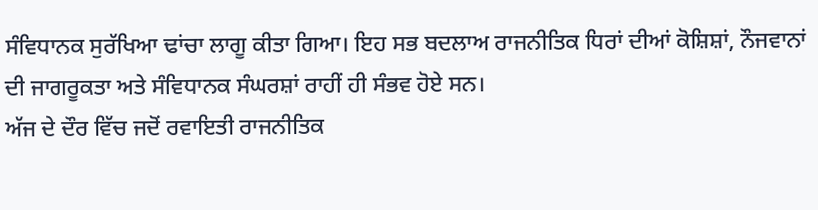ਸੰਵਿਧਾਨਕ ਸੁਰੱਖਿਆ ਢਾਂਚਾ ਲਾਗੂ ਕੀਤਾ ਗਿਆ। ਇਹ ਸਭ ਬਦਲਾਅ ਰਾਜਨੀਤਿਕ ਧਿਰਾਂ ਦੀਆਂ ਕੋਸ਼ਿਸ਼ਾਂ, ਨੌਜਵਾਨਾਂ ਦੀ ਜਾਗਰੂਕਤਾ ਅਤੇ ਸੰਵਿਧਾਨਕ ਸੰਘਰਸ਼ਾਂ ਰਾਹੀਂ ਹੀ ਸੰਭਵ ਹੋਏ ਸਨ।
ਅੱਜ ਦੇ ਦੌਰ ਵਿੱਚ ਜਦੋਂ ਰਵਾਇਤੀ ਰਾਜਨੀਤਿਕ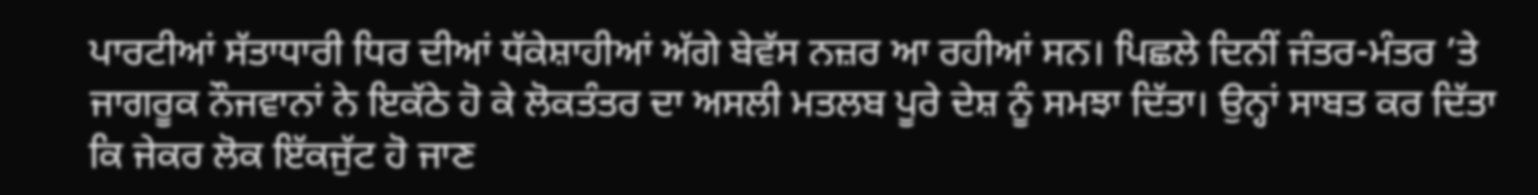ਪਾਰਟੀਆਂ ਸੱਤਾਧਾਰੀ ਧਿਰ ਦੀਆਂ ਧੱਕੇਸ਼ਾਹੀਆਂ ਅੱਗੇ ਬੇਵੱਸ ਨਜ਼ਰ ਆ ਰਹੀਆਂ ਸਨ। ਪਿਛਲੇ ਦਿਨੀਂ ਜੰਤਰ-ਮੰਤਰ ’ਤੇ ਜਾਗਰੂਕ ਨੌਜਵਾਨਾਂ ਨੇ ਇਕੱਠੇ ਹੋ ਕੇ ਲੋਕਤੰਤਰ ਦਾ ਅਸਲੀ ਮਤਲਬ ਪੂਰੇ ਦੇਸ਼ ਨੂੰ ਸਮਝਾ ਦਿੱਤਾ। ਉਨ੍ਹਾਂ ਸਾਬਤ ਕਰ ਦਿੱਤਾ ਕਿ ਜੇਕਰ ਲੋਕ ਇੱਕਜੁੱਟ ਹੋ ਜਾਣ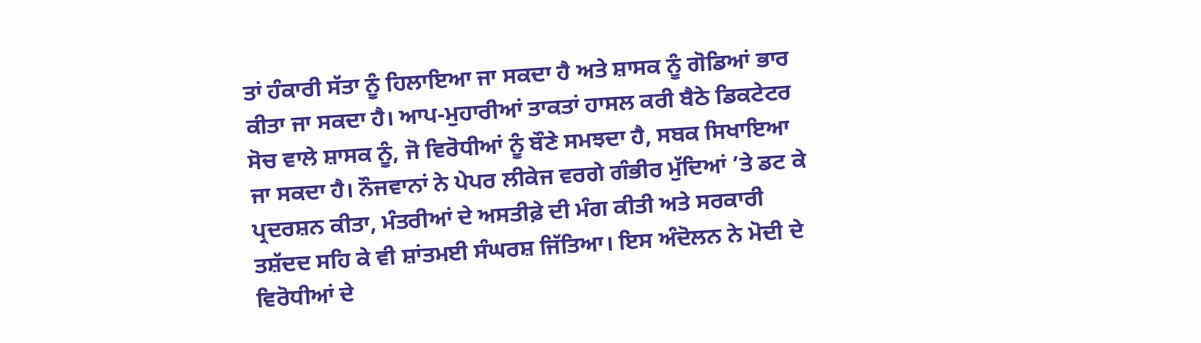ਤਾਂ ਹੰਕਾਰੀ ਸੱਤਾ ਨੂੰ ਹਿਲਾਇਆ ਜਾ ਸਕਦਾ ਹੈ ਅਤੇ ਸ਼ਾਸਕ ਨੂੰ ਗੋਡਿਆਂ ਭਾਰ ਕੀਤਾ ਜਾ ਸਕਦਾ ਹੈ। ਆਪ-ਮੁਹਾਰੀਆਂ ਤਾਕਤਾਂ ਹਾਸਲ ਕਰੀ ਬੈਠੇ ਡਿਕਟੇਟਰ ਸੋਚ ਵਾਲੇ ਸ਼ਾਸਕ ਨੂੰ, ਜੋ ਵਿਰੋਧੀਆਂ ਨੂੰ ਬੌਣੇ ਸਮਝਦਾ ਹੈ, ਸਬਕ ਸਿਖਾਇਆ ਜਾ ਸਕਦਾ ਹੈ। ਨੌਜਵਾਨਾਂ ਨੇ ਪੇਪਰ ਲੀਕੇਜ ਵਰਗੇ ਗੰਭੀਰ ਮੁੱਦਿਆਂ ’ਤੇ ਡਟ ਕੇ ਪ੍ਰਦਰਸ਼ਨ ਕੀਤਾ, ਮੰਤਰੀਆਂ ਦੇ ਅਸਤੀਫ਼ੇ ਦੀ ਮੰਗ ਕੀਤੀ ਅਤੇ ਸਰਕਾਰੀ ਤਸ਼ੱਦਦ ਸਹਿ ਕੇ ਵੀ ਸ਼ਾਂਤਮਈ ਸੰਘਰਸ਼ ਜਿੱਤਿਆ। ਇਸ ਅੰਦੋਲਨ ਨੇ ਮੋਦੀ ਦੇ ਵਿਰੋਧੀਆਂ ਦੇ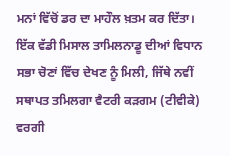ਮਨਾਂ ਵਿੱਚੋਂ ਡਰ ਦਾ ਮਾਹੌਲ ਖ਼ਤਮ ਕਰ ਦਿੱਤਾ।
ਇੱਕ ਵੱਡੀ ਮਿਸਾਲ ਤਾਮਿਲਨਾਡੂ ਦੀਆਂ ਵਿਧਾਨ ਸਭਾ ਚੋਣਾਂ ਵਿੱਚ ਦੇਖਣ ਨੂੰ ਮਿਲੀ, ਜਿੱਥੇ ਨਵੀਂ ਸਥਾਪਤ ਤਮਿਲਗਾ ਵੈਟਰੀ ਕੜਗਮ (ਟੀਵੀਕੇ) ਵਰਗੀ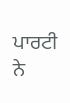ਪਾਰਟੀ ਨੇ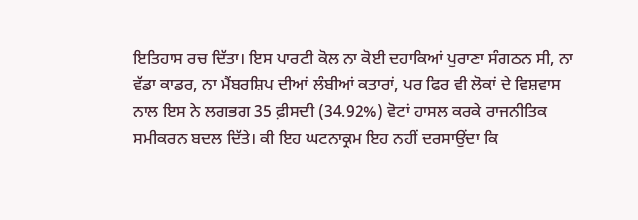ਇਤਿਹਾਸ ਰਚ ਦਿੱਤਾ। ਇਸ ਪਾਰਟੀ ਕੋਲ ਨਾ ਕੋਈ ਦਹਾਕਿਆਂ ਪੁਰਾਣਾ ਸੰਗਠਨ ਸੀ, ਨਾ ਵੱਡਾ ਕਾਡਰ, ਨਾ ਮੈਂਬਰਸ਼ਿਪ ਦੀਆਂ ਲੰਬੀਆਂ ਕਤਾਰਾਂ, ਪਰ ਫਿਰ ਵੀ ਲੋਕਾਂ ਦੇ ਵਿਸ਼ਵਾਸ ਨਾਲ ਇਸ ਨੇ ਲਗਭਗ 35 ਫ਼ੀਸਦੀ (34.92%) ਵੋਟਾਂ ਹਾਸਲ ਕਰਕੇ ਰਾਜਨੀਤਿਕ ਸਮੀਕਰਨ ਬਦਲ ਦਿੱਤੇ। ਕੀ ਇਹ ਘਟਨਾਕ੍ਰਮ ਇਹ ਨਹੀਂ ਦਰਸਾਉਂਦਾ ਕਿ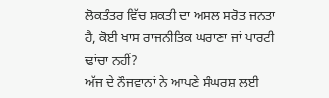ਲੋਕਤੰਤਰ ਵਿੱਚ ਸ਼ਕਤੀ ਦਾ ਅਸਲ ਸਰੋਤ ਜਨਤਾ ਹੈ, ਕੋਈ ਖਾਸ ਰਾਜਨੀਤਿਕ ਘਰਾਣਾ ਜਾਂ ਪਾਰਟੀ ਢਾਂਚਾ ਨਹੀਂ?
ਅੱਜ ਦੇ ਨੌਜਵਾਨਾਂ ਨੇ ਆਪਣੇ ਸੰਘਰਸ਼ ਲਈ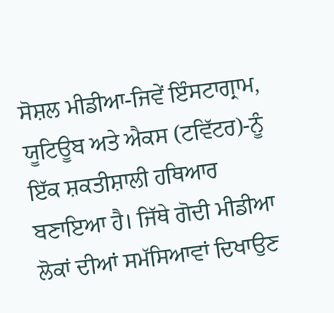ਸੋਸ਼ਲ ਮੀਡੀਆ-ਜਿਵੇਂ ਇੰਸਟਾਗ੍ਰਾਮ, ਯੂਟਿਊਬ ਅਤੇ ਐਕਸ (ਟਵਿੱਟਰ)-ਨੂੰ ਇੱਕ ਸ਼ਕਤੀਸ਼ਾਲੀ ਹਥਿਆਰ ਬਣਾਇਆ ਹੈ। ਜਿੱਥੇ ਗੋਦੀ ਮੀਡੀਆ ਲੋਕਾਂ ਦੀਆਂ ਸਮੱਸਿਆਵਾਂ ਦਿਖਾਉਣ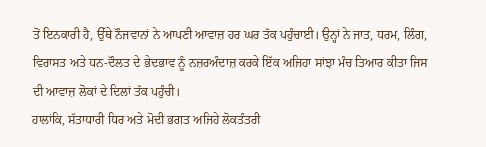ਤੋਂ ਇਨਕਾਰੀ ਹੈ, ਉੱਥੇ ਨੌਜਵਾਨਾਂ ਨੇ ਆਪਣੀ ਆਵਾਜ਼ ਹਰ ਘਰ ਤੱਕ ਪਹੁੰਚਾਈ। ਉਨ੍ਹਾਂ ਨੇ ਜਾਤ, ਧਰਮ, ਲਿੰਗ, ਵਿਰਾਸਤ ਅਤੇ ਧਨ-ਦੌਲਤ ਦੇ ਭੇਦਭਾਵ ਨੂੰ ਨਜ਼ਰਅੰਦਾਜ਼ ਕਰਕੇ ਇੱਕ ਅਜਿਹਾ ਸਾਂਝਾ ਮੰਚ ਤਿਆਰ ਕੀਤਾ ਜਿਸ ਦੀ ਆਵਾਜ਼ ਲੋਕਾਂ ਦੇ ਦਿਲਾਂ ਤੱਕ ਪਹੁੰਚੀ।
ਹਾਲਾਂਕਿ, ਸੱਤਾਧਾਰੀ ਧਿਰ ਅਤੇ ਮੋਦੀ ਭਗਤ ਅਜਿਹੇ ਲੋਕਤੰਤਰੀ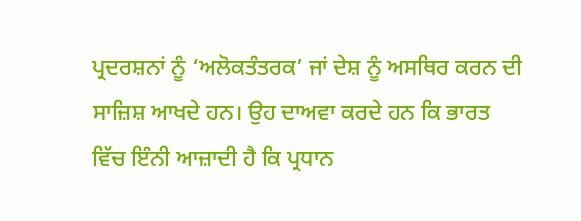ਪ੍ਰਦਰਸ਼ਨਾਂ ਨੂੰ ‘ਅਲੋਕਤੰਤਰਕ’ ਜਾਂ ਦੇਸ਼ ਨੂੰ ਅਸਥਿਰ ਕਰਨ ਦੀ ਸਾਜ਼ਿਸ਼ ਆਖਦੇ ਹਨ। ਉਹ ਦਾਅਵਾ ਕਰਦੇ ਹਨ ਕਿ ਭਾਰਤ ਵਿੱਚ ਇੰਨੀ ਆਜ਼ਾਦੀ ਹੈ ਕਿ ਪ੍ਰਧਾਨ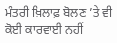ਮੰਤਰੀ ਖ਼ਿਲਾਫ਼ ਬੋਲਣ ’ਤੇ ਵੀ ਕੋਈ ਕਾਰਵਾਈ ਨਹੀਂ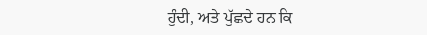ਹੁੰਦੀ, ਅਤੇ ਪੁੱਛਦੇ ਹਨ ਕਿ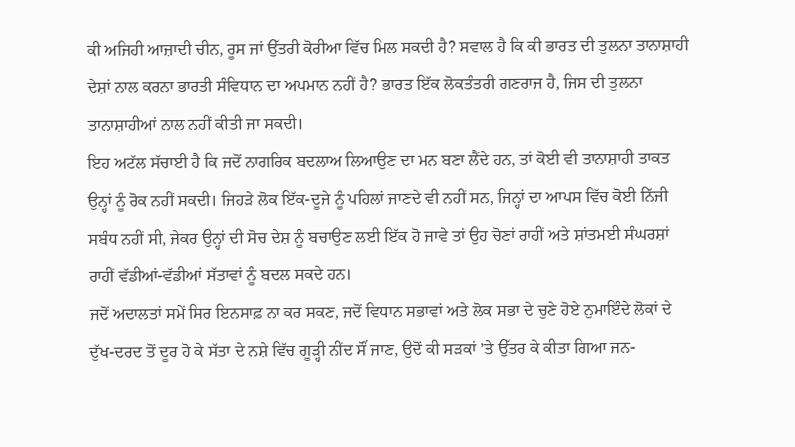ਕੀ ਅਜਿਹੀ ਆਜ਼ਾਦੀ ਚੀਨ, ਰੂਸ ਜਾਂ ਉੱਤਰੀ ਕੋਰੀਆ ਵਿੱਚ ਮਿਲ ਸਕਦੀ ਹੈ? ਸਵਾਲ ਹੈ ਕਿ ਕੀ ਭਾਰਤ ਦੀ ਤੁਲਨਾ ਤਾਨਾਸ਼ਾਹੀ ਦੇਸ਼ਾਂ ਨਾਲ ਕਰਨਾ ਭਾਰਤੀ ਸੰਵਿਧਾਨ ਦਾ ਅਪਮਾਨ ਨਹੀਂ ਹੈ? ਭਾਰਤ ਇੱਕ ਲੋਕਤੰਤਰੀ ਗਣਰਾਜ ਹੈ, ਜਿਸ ਦੀ ਤੁਲਨਾ ਤਾਨਾਸ਼ਾਹੀਆਂ ਨਾਲ ਨਹੀਂ ਕੀਤੀ ਜਾ ਸਕਦੀ।
ਇਹ ਅਟੱਲ ਸੱਚਾਈ ਹੈ ਕਿ ਜਦੋਂ ਨਾਗਰਿਕ ਬਦਲਾਅ ਲਿਆਉਣ ਦਾ ਮਨ ਬਣਾ ਲੈਂਦੇ ਹਨ, ਤਾਂ ਕੋਈ ਵੀ ਤਾਨਾਸ਼ਾਹੀ ਤਾਕਤ ਉਨ੍ਹਾਂ ਨੂੰ ਰੋਕ ਨਹੀਂ ਸਕਦੀ। ਜਿਹੜੇ ਲੋਕ ਇੱਕ-ਦੂਜੇ ਨੂੰ ਪਹਿਲਾਂ ਜਾਣਦੇ ਵੀ ਨਹੀਂ ਸਨ, ਜਿਨ੍ਹਾਂ ਦਾ ਆਪਸ ਵਿੱਚ ਕੋਈ ਨਿੱਜੀ ਸਬੰਧ ਨਹੀਂ ਸੀ, ਜੇਕਰ ਉਨ੍ਹਾਂ ਦੀ ਸੋਚ ਦੇਸ਼ ਨੂੰ ਬਚਾਉਣ ਲਈ ਇੱਕ ਹੋ ਜਾਵੇ ਤਾਂ ਉਹ ਚੋਣਾਂ ਰਾਹੀਂ ਅਤੇ ਸ਼ਾਂਤਮਈ ਸੰਘਰਸ਼ਾਂ ਰਾਹੀਂ ਵੱਡੀਆਂ-ਵੱਡੀਆਂ ਸੱਤਾਵਾਂ ਨੂੰ ਬਦਲ ਸਕਦੇ ਹਨ।
ਜਦੋਂ ਅਦਾਲਤਾਂ ਸਮੇਂ ਸਿਰ ਇਨਸਾਫ਼ ਨਾ ਕਰ ਸਕਣ, ਜਦੋਂ ਵਿਧਾਨ ਸਭਾਵਾਂ ਅਤੇ ਲੋਕ ਸਭਾ ਦੇ ਚੁਣੇ ਹੋਏ ਨੁਮਾਇੰਦੇ ਲੋਕਾਂ ਦੇ ਦੁੱਖ-ਦਰਦ ਤੋਂ ਦੂਰ ਹੋ ਕੇ ਸੱਤਾ ਦੇ ਨਸ਼ੇ ਵਿੱਚ ਗੂੜ੍ਹੀ ਨੀਂਦ ਸੌਂ ਜਾਣ, ਉਦੋਂ ਕੀ ਸੜਕਾਂ ’ਤੇ ਉੱਤਰ ਕੇ ਕੀਤਾ ਗਿਆ ਜਨ-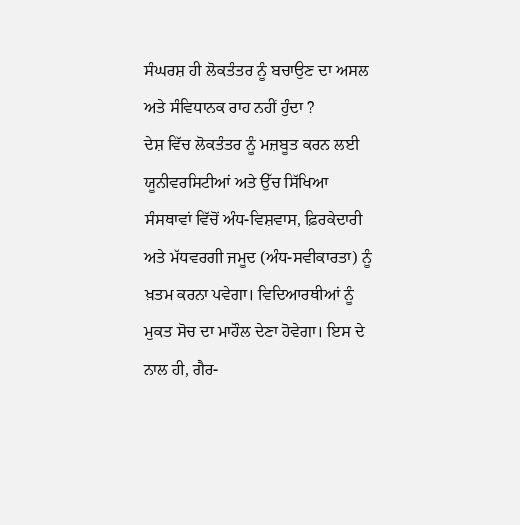ਸੰਘਰਸ਼ ਹੀ ਲੋਕਤੰਤਰ ਨੂੰ ਬਚਾਉਣ ਦਾ ਅਸਲ ਅਤੇ ਸੰਵਿਧਾਨਕ ਰਾਹ ਨਹੀਂ ਹੁੰਦਾ ?
ਦੇਸ਼ ਵਿੱਚ ਲੋਕਤੰਤਰ ਨੂੰ ਮਜ਼ਬੂਤ ਕਰਨ ਲਈ ਯੂਨੀਵਰਸਿਟੀਆਂ ਅਤੇ ਉੱਚ ਸਿੱਖਿਆ ਸੰਸਥਾਵਾਂ ਵਿੱਚੋਂ ਅੰਧ-ਵਿਸ਼ਵਾਸ, ਫ਼ਿਰਕੇਦਾਰੀ ਅਤੇ ਮੱਧਵਰਗੀ ਜਮੂਦ (ਅੰਧ-ਸਵੀਕਾਰਤਾ) ਨੂੰ ਖ਼ਤਮ ਕਰਨਾ ਪਵੇਗਾ। ਵਿਦਿਆਰਥੀਆਂ ਨੂੰ ਮੁਕਤ ਸੋਚ ਦਾ ਮਾਹੌਲ ਦੇਣਾ ਹੋਵੇਗਾ। ਇਸ ਦੇ ਨਾਲ ਹੀ, ਗੈਰ-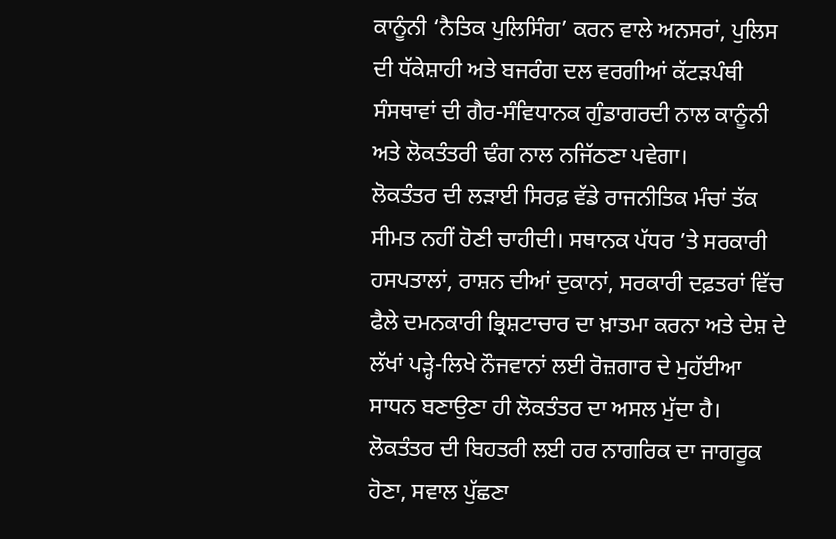ਕਾਨੂੰਨੀ ‘ਨੈਤਿਕ ਪੁਲਿਸਿੰਗ’ ਕਰਨ ਵਾਲੇ ਅਨਸਰਾਂ, ਪੁਲਿਸ ਦੀ ਧੱਕੇਸ਼ਾਹੀ ਅਤੇ ਬਜਰੰਗ ਦਲ ਵਰਗੀਆਂ ਕੱਟੜਪੰਥੀ ਸੰਸਥਾਵਾਂ ਦੀ ਗੈਰ-ਸੰਵਿਧਾਨਕ ਗੁੰਡਾਗਰਦੀ ਨਾਲ ਕਾਨੂੰਨੀ ਅਤੇ ਲੋਕਤੰਤਰੀ ਢੰਗ ਨਾਲ ਨਜਿੱਠਣਾ ਪਵੇਗਾ।
ਲੋਕਤੰਤਰ ਦੀ ਲੜਾਈ ਸਿਰਫ਼ ਵੱਡੇ ਰਾਜਨੀਤਿਕ ਮੰਚਾਂ ਤੱਕ ਸੀਮਤ ਨਹੀਂ ਹੋਣੀ ਚਾਹੀਦੀ। ਸਥਾਨਕ ਪੱਧਰ ’ਤੇ ਸਰਕਾਰੀ ਹਸਪਤਾਲਾਂ, ਰਾਸ਼ਨ ਦੀਆਂ ਦੁਕਾਨਾਂ, ਸਰਕਾਰੀ ਦਫ਼ਤਰਾਂ ਵਿੱਚ ਫੈਲੇ ਦਮਨਕਾਰੀ ਭ੍ਰਿਸ਼ਟਾਚਾਰ ਦਾ ਖ਼ਾਤਮਾ ਕਰਨਾ ਅਤੇ ਦੇਸ਼ ਦੇ ਲੱਖਾਂ ਪੜ੍ਹੇ-ਲਿਖੇ ਨੌਜਵਾਨਾਂ ਲਈ ਰੋਜ਼ਗਾਰ ਦੇ ਮੁਹੱਈਆ ਸਾਧਨ ਬਣਾਉਣਾ ਹੀ ਲੋਕਤੰਤਰ ਦਾ ਅਸਲ ਮੁੱਦਾ ਹੈ।
ਲੋਕਤੰਤਰ ਦੀ ਬਿਹਤਰੀ ਲਈ ਹਰ ਨਾਗਰਿਕ ਦਾ ਜਾਗਰੂਕ ਹੋਣਾ, ਸਵਾਲ ਪੁੱਛਣਾ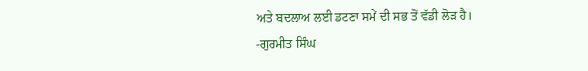ਅਤੇ ਬਦਲਾਅ ਲਈ ਡਟਣਾ ਸਮੇਂ ਦੀ ਸਭ ਤੋਂ ਵੱਡੀ ਲੋੜ ਹੈ।
-ਗੁਰਮੀਤ ਸਿੰਘ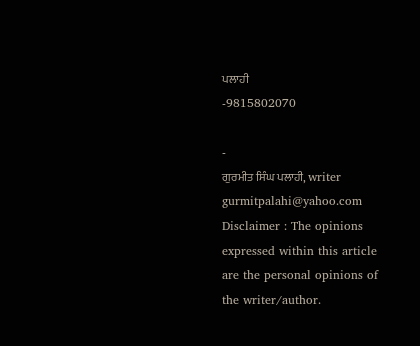ਪਲਾਹੀ
-9815802070

-
ਗੁਰਮੀਤ ਸਿੰਘ ਪਲਾਹੀ, writer
gurmitpalahi@yahoo.com
Disclaimer : The opinions expressed within this article are the personal opinions of the writer/author.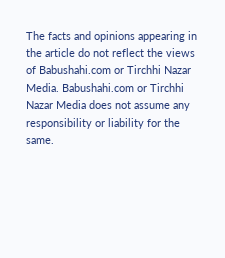The facts and opinions appearing in the article do not reflect the views of Babushahi.com or Tirchhi Nazar Media. Babushahi.com or Tirchhi Nazar Media does not assume any responsibility or liability for the same.